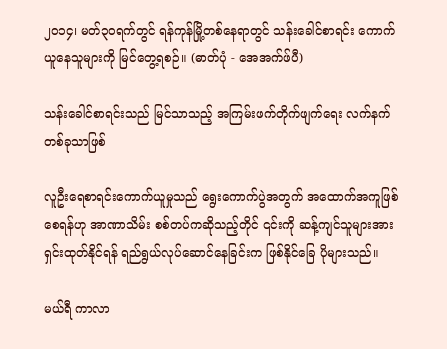၂၀၁၄၊ မတ်၃၀ရက်တွင် ရန်ကုန်မြို့တစ်နေရာတွင် သန်းခေါင်စာရင်း ကောက်ယူနေသူများကို မြင်တွေ့ရစဉ်။ (ဓာတ်ပုံ - အေအက်ဖ်ပီ)

သန်းခေါင်စာရင်းသည် မြင်သာသည့် အကြမ်းဖက်တိုက်ဖျက်ရေး လက်နက်တစ်ခုသာဖြစ်

လူဦးရေစာရင်းကောက်ယူမှုသည် ရွေးကောက်ပွဲအတွက် အထောက်အကူဖြစ်စေရန်ဟု အာဏာသိမ်း စစ်တပ်ကဆိုသည့်တိုင် ၎င်းကို ဆန့်ကျင်သူများအား ရှင်းထုတ်နိုင်ရန် ရည်ရွယ်လုပ်ဆောင်နေခြင်းက ဖြစ်နိုင်ခြေ ပိုများသည်။

မယ်ရီ ကာလာ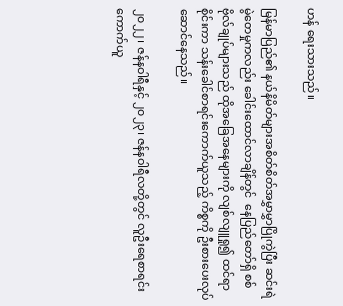ဟန် ရေးသားသည်။

မြန်မာပြည်၏ နယ်နိမိတ်များအစိတ်စိတ်အမွှာမွှာပြိုကွဲပြီး ဆင်းရဲမွဲတေမှုကလည်း ခေါင်းထောင်လာချိန်တွင်  နေပြည်တော်ရှိ စစ်ဗိုလ်ချုပ်များသည် ထိုအခြေအနေများကို လျစ်လျူရှု၍ ထင်ရာစိုင်းကာ သန်းခေါင်စာရင်းကောက်ယူသည့် ကိစ္စကို ဦးစားပေးလုပ်ဆောင်နေသည်။

၂၀၂၂၊ ဇန်နဝါရီနှင့် ၂၀၂၃၊ ဇန်နဝါရီလတို့တွင် လူဦးရေစာရင်းကောက်ယူ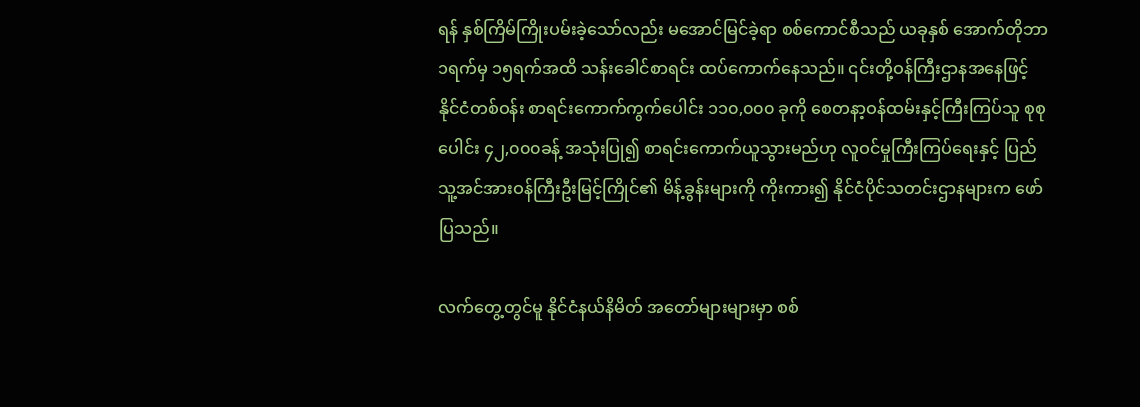ရန် နှစ်ကြိမ်ကြိုးပမ်းခဲ့သော်လည်း မအောင်မြင်ခဲ့ရာ စစ်ကောင်စီသည် ယခုနှစ် အောက်တိုဘာ၁ရက်မှ ၁၅ရက်အထိ သန်းခေါင်စာရင်း ထပ်ကောက်နေသည်။ ၎င်းတို့ဝန်ကြီးဌာနအနေဖြင့် နိုင်ငံတစ်ဝန်း စာရင်းကောက်ကွက်ပေါင်း ၁၁၀,၀၀၀ ခုကို စေတနာ့ဝန်ထမ်းနှင့်ကြီးကြပ်သူ စုစုပေါင်း ၄၂,၀၀၀ခန့် အသုံးပြု၍ စာရင်းကောက်ယူသွားမည်ဟု လူဝင်မှုကြီးကြပ်ရေးနှင့် ပြည်သူ့အင်အားဝန်ကြီးဦးမြင့်ကြိုင်၏ မိန့်ခွန်းများကို ကိုးကား၍ နိုင်ငံပိုင်သတင်းဌာနများက ဖော်ပြသည်။

လက်တွေ့တွင်မူ နိုင်ငံနယ်နိမိတ် အတော်များများမှာ စစ်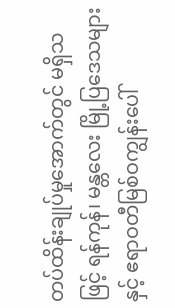တပ်ထိန်းချုပ်မှုအောက်တွင် မရှိသဖြင့် ရန်ကုန်၊ မန္တလေး မြို့ပြဒေသများနှင့် ဧရာဝတီမြစ်ဝကျွန်းပေါ်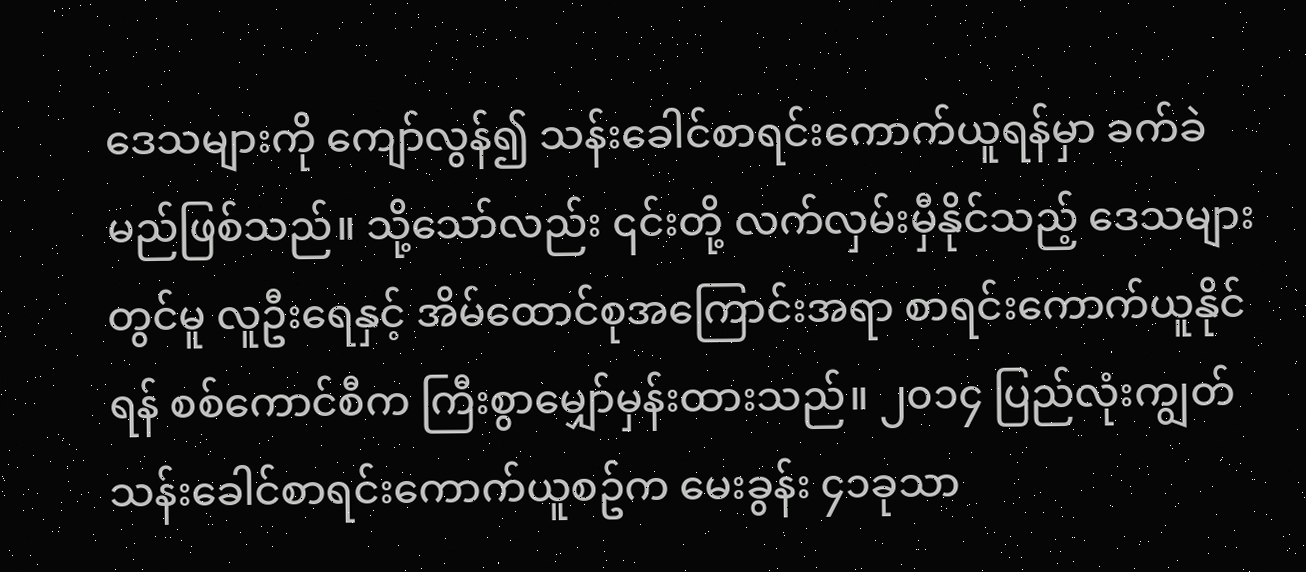ဒေသများကို ကျော်လွန်၍ သန်းခေါင်စာရင်းကောက်ယူရန်မှာ ခက်ခဲမည်ဖြစ်သည်။ သို့သော်လည်း ၎င်းတို့ လက်လှမ်းမှီနိုင်သည့် ဒေသများတွင်မူ လူဦးရေနှင့် အိမ်ထောင်စုအကြောင်းအရာ စာရင်းကောက်ယူနိုင်ရန် စစ်ကောင်စီက ကြီးစွာမျှော်မှန်းထားသည်။ ၂၀၁၄ ပြည်လုံးကျွတ်သန်းခေါင်စာရင်းကောက်ယူစဥ်က မေးခွန်း ၄၁ခုသာ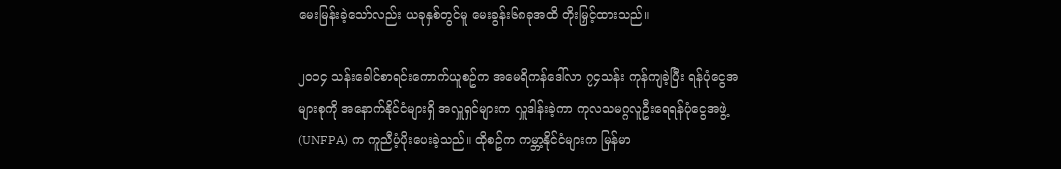မေးမြန်းခဲ့သော်လည်း ယခုနှစ်တွင်မူ မေးခွန်း၆၈ခုအထိ တိုးမြှင့်ထားသည်။

၂၀၁၄ သန်းခေါင်စာရင်းကောက်ယူစဥ်က အမေရိကန်ဒေါ်လာ ၇၄သန်း ကုန်ကျခဲ့ပြီး ရန်ပုံငွေအများစုကို အနောက်နိုင်ငံများရှိ အလှူရှင်များက လှူဒါန်းခဲ့ကာ ကုလသမဂ္ဂလူဦးရေရန်ပုံငွေအဖွဲ့ (UNFPA) က ကူညီပံ့ပိုးပေးခဲ့သည်။ ထိုစဥ်က ကမ္ဘာ့နိုင်ငံများက မြန်မာ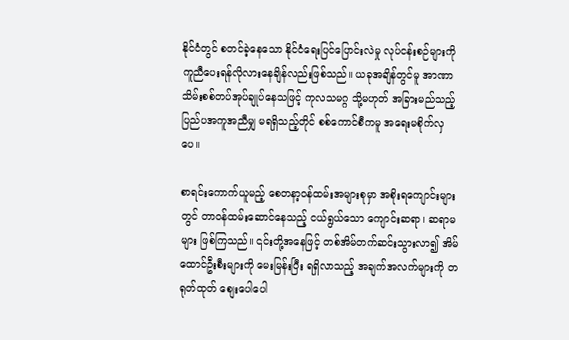နိုင်ငံတွင် စတင်ခဲ့နေသော နိုင်ငံရေးပြင်ပြောင်းလဲမှု လုပ်ငန်းစဉ်များကို ကူညီပေးရန်လိုလားနေချိန်လည်းဖြစ်သည်။ ယခုအချိန်တွင်မူ အာဏာသိမ်းစစ်တပ်အုပ်ချုပ်နေသဖြင့် ကုလသမဂ္ဂ သို့မဟုတ် အခြားမည်သည့် ပြည်ပအကူအညီမျှ မရရှိသည့်တိုင် စစ်ကောင်စီကမူ အရေးမစိုက်လှပေ။

စာရင်းကောက်ယူမည့် စေတနာ့ဝန်ထမ်းအများစုမှာ အစိုးရကျောင်းများတွင် တာဝန်ထမ်းဆောင်နေသည့် ငယ်ရွယ်သော ကျောင်းဆရာ၊ ဆရာမများ ဖြစ်ကြသည်။ ၎င်းတို့အနေဖြင့် တစ်အိမ်တက်ဆင်းသွားလာ၍ အိမ်ထောင်ဦးစီးများကို မေးမြန်းပြီး ရရှိလာသည့် အချက်အလက်များကို တရုတ်ထုတ် စျေးပေါပေါ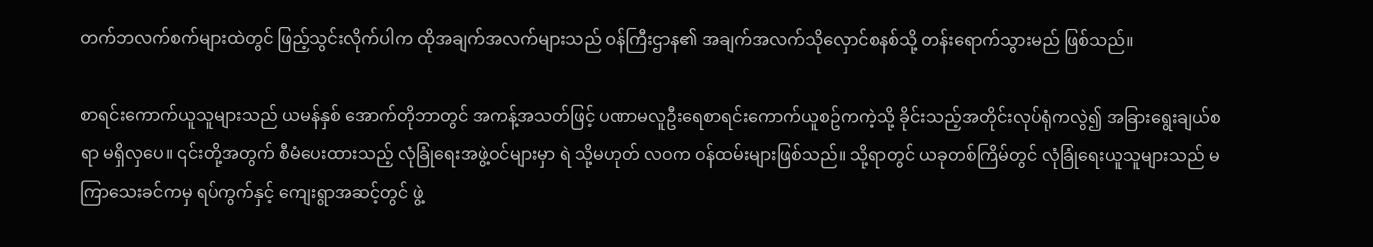တက်ဘလက်စက်များထဲတွင် ဖြည့်သွင်းလိုက်ပါက ထိုအချက်အလက်များသည် ဝန်ကြီးဌာန၏ အချက်အလက်သိုလှောင်စနစ်သို့ တန်းရောက်သွားမည် ဖြစ်သည်။

စာရင်းကောက်ယူသူများသည် ယမန်နှစ် အောက်တိုဘာတွင် အကန့်အသတ်ဖြင့် ပဏာမလူဦးရေစာရင်းကောက်ယူစဥ်ကကဲ့သို့ ခိုင်းသည့်အတိုင်းလုပ်ရုံကလွဲ၍ အခြားရွေးချယ်စရာ မရှိလှပေ။ ၎င်းတို့အတွက် စီမံပေးထားသည့် လုံခြုံရေးအဖွဲ့ဝင်များမှာ ရဲ သို့မဟုတ် လဝက ဝန်ထမ်းများဖြစ်သည်။ သို့ရာတွင် ယခုတစ်ကြိမ်တွင် လုံခြုံရေးယူသူများသည် မကြာသေးခင်ကမှ ရပ်ကွက်နှင့် ကျေးရွာအဆင့်တွင် ဖွဲ့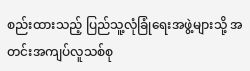စည်းထားသည့် ပြည်သူ့လုံခြုံရေးအဖွဲ့များသို့ အတင်းအကျပ်လူသစ်စု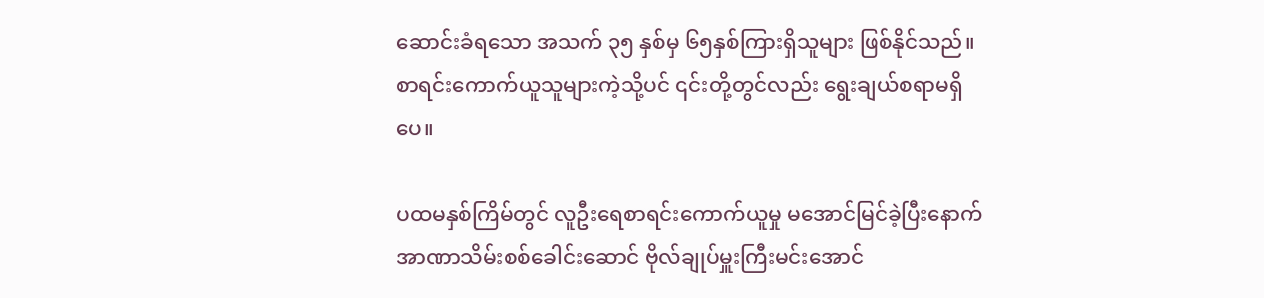ဆောင်းခံရသော အသက် ၃၅ နှစ်မှ ၆၅နှစ်ကြားရှိသူများ ဖြစ်နိုင်သည်။ စာရင်းကောက်ယူသူများကဲ့သို့ပင် ၎င်းတို့တွင်လည်း ရွေးချယ်စရာမရှိပေ။

ပထမနှစ်ကြိမ်တွင် လူဦးရေစာရင်းကောက်ယူမှု မအောင်မြင်ခဲ့ပြီးနောက် အာဏာသိမ်းစစ်ခေါင်းဆောင် ဗိုလ်ချုပ်မှူးကြီးမင်းအောင်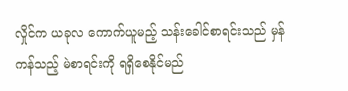လှိုင်က ယခုလ ကောက်ယူမည့် သန်းခေါင်စာရင်းသည် မှန်ကန်သည့် မဲစာရင်းကို ရရှိစေနိုင်မည်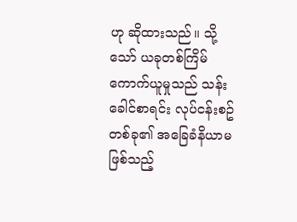ဟု ဆိုထားသည်။ သို့သော် ယခုတစ်ကြိမ်ကောက်ယူမှုသည် သန်းခေါင်စာရင်း လုပ်ငန်းစဥ်တစ်ခု၏ အခြေခံနိယာမဖြစ်သည့်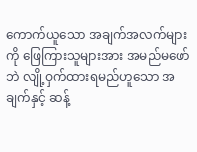ကောက်ယူသော အချက်အလက်များကို ဖြေကြားသူများအား အမည်မဖော်ဘဲ လျို့ဝှက်ထားရမည်ဟူသော အချက်နှင့် ဆန့်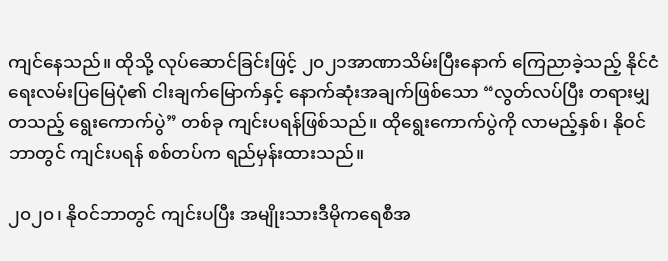ကျင်နေသည်။ ထိုသို့ လုပ်ဆောင်ခြင်းဖြင့် ၂၀၂၁အာဏာသိမ်းပြီးနောက် ကြေညာခဲ့သည့် နိုင်ငံရေးလမ်းပြမြေပုံ၏ ငါးချက်မြောက်နှင့် နောက်ဆုံးအချက်ဖြစ်သော “လွတ်လပ်ပြီး တရားမျှတသည့် ရွေးကောက်ပွဲ” တစ်ခု ကျင်းပရန်ဖြစ်သည်။ ထိုရွေးကောက်ပွဲကို လာမည့်နှစ်၊ နိုဝင်ဘာတွင် ကျင်းပရန် စစ်တပ်က ရည်မှန်းထားသည်။

၂၀၂၀၊ နိုဝင်ဘာတွင် ကျင်းပပြီး အမျိုးသားဒီမိုကရေစီအ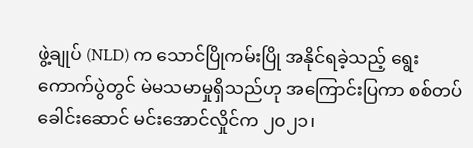ဖွဲ့ချုပ် (NLD) က သောင်ပြိုကမ်းပြို အနိုင်ရခဲ့သည့် ရွေးကောက်ပွဲတွင် မဲမသမာမှုရှိသည်ဟု အကြောင်းပြကာ စစ်တပ်ခေါင်းဆောင် မင်းအောင်လှိုင်က ၂၀၂၁၊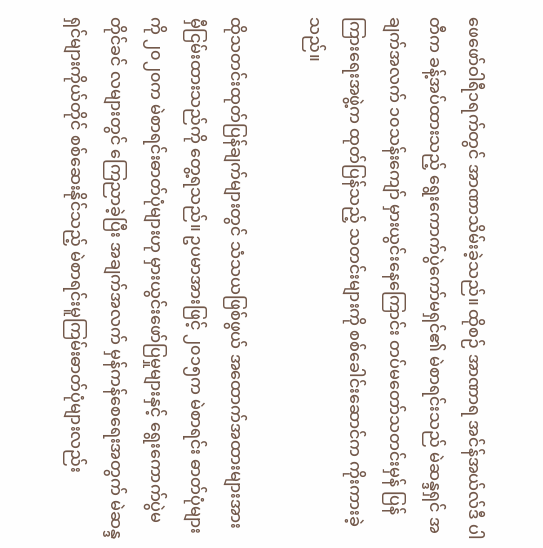ဖေဖော်ဝါရီ၁ရက်တွင် အာဏာသိမ်းခဲ့သည်။ ထိုစဉ် အာဏာရ အင်န်အယ်လ်ဒီ ပါတီက ခန့်အပ်ထားသည့် ရွေးကောက်ပွဲကော်မရှင်၏ မဲစာရင်းသည် မဲဆန္ဒရှင် အချက်အလက် ၁၀သန်းကျော် မှားယွင်းနေကြောင်း တပ်မတော်သတင်းမှန် ပြန်ကြားရေးအဖွဲ့က ထုတ်ပြန်သည့် သတင်းများကို စစ်ခေါင်းဆောင်က ကိုးကားခဲ့သည်။

ထိုသတင်းထုတ်ပြန်ချက်များတွင် သံသယဖြစ်ဖွယ် အထောက်အထားများအား မှီငြမ်းထားသည်ကို တွေ့ရသည်။ ဥပမာအားဖြင့် ၂၀၁၅က မဲစာရင်း ဓာတ်ပုံများကို ၂၀၂၀က မဲစာရင်းဓာတ်ပုံများဟု မှားယွင်းဖော်ပြမှုများနှင့် ရွေးကောက်ပွဲမတိုင်ခင် လများတွင် ကြေညာခဲ့ပြီး အချက်အလက် မှန်ကန်စေရေးအတွက် မဲဆန္ဒရှင်များကိုယ်တိုင် စစ်ဆေးနိုင်သည့် မဲစာရင်းမူကြမ်းဓာတ်ပုံများလည်း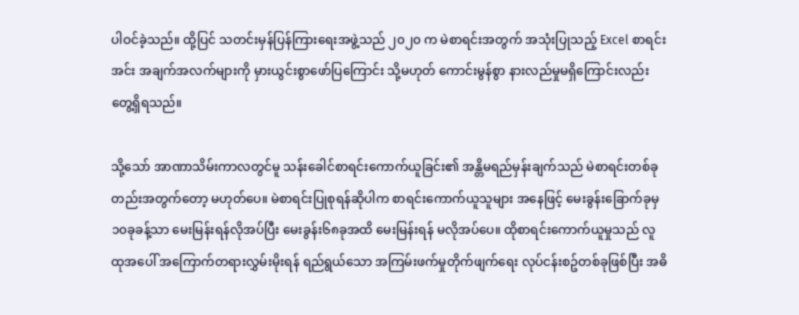ပါဝင်ခဲ့သည်။ ထို့ပြင် သတင်းမှန်ပြန်ကြားရေးအဖွဲ့သည် ၂၀၂၀ က မဲစာရင်းအတွက် အသုံးပြုသည့် Excel စာရင်းအင်း အချက်အလက်များကို မှားယွင်းစွာဖော်ပြကြောင်း သို့မဟုတ် ကောင်းမွန်စွာ နားလည်မှုမရှိကြောင်းလည်း တွေ့ရှိရသည်။

သို့သော် အာဏာသိမ်းကာလတွင်မူ သန်းခေါင်စာရင်းကောက်ယူခြင်း၏ အန္တိမရည်မှန်းချက်သည် မဲစာရင်းတစ်ခုတည်းအတွက်တော့ မဟုတ်ပေ။ မဲစာရင်းပြုစုရန်ဆိုပါက စာရင်းကောက်ယူသူများ အနေဖြင့် မေးခွန်းခြောက်ခုမှ ၁၀ခုခန့်သာ မေးမြန်းရန်လိုအပ်ပြီး မေးခွန်း၆၈ခုအထိ မေးမြန်းရန် မလိုအပ်ပေ။ ထိုစာရင်းကောက်ယူမှုသည် လူထုအပေါ် အကြောက်တရားလွှမ်းမိုးရန် ရည်ရွယ်သော အကြမ်းဖက်မှုတိုက်ဖျက်ရေး လုပ်ငန်းစဥ်တစ်ခုဖြစ်ပြီး အဓိ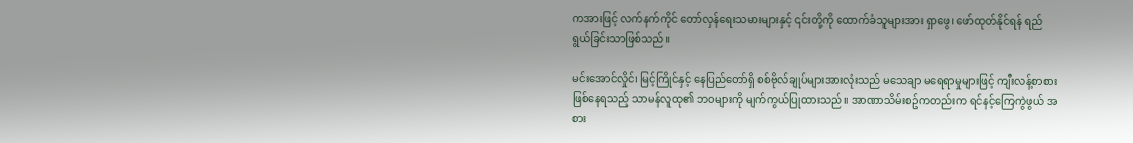ကအားဖြင့် လက်နက်ကိုင် တော်လှန်ရေးသမားများနှင့် ၎င်းတို့ကို ထောက်ခံသူများအား ရှာဖွေ၊ ဖော်ထုတ်နိုင်ရန် ရည်ရွယ်ခြင်းသာဖြစ်သည်။

မင်းအောင်လှိုင်၊ မြင့်ကြိုင်နှင့် နေပြည်တော်ရှိ စစ်ဗိုလ်ချုပ်များအားလုံးသည် မသေချာ မရေရာမှုများဖြင့် ကျီးလန့်စာစားဖြစ်နေရသည့် သာမန်လူထု၏ ဘဝများကို မျက်ကွယ်ပြုထားသည်။ အာဏာသိမ်းစဥ်ကတည်းက ရင်နင့်ကြေကွဲဖွယ် အစား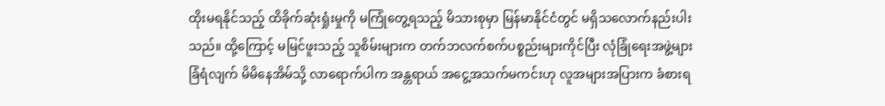ထိုးမရနိုင်သည့် ထိခိုက်ဆုံးရှုံးမှုကို မကြုံတွေ့ရသည့် မိသားစုမှာ မြန်မာနိုင်ငံတွင် မရှိသလောက်နည်းပါးသည်။ ထို့ကြောင့် မမြင်ဖူးသည့် သူစိမ်းများက တက်ဘလက်စက်ပစ္စည်းများကိုင်ပြီး လုံခြုံရေးအဖွဲ့များခြံရံလျက် မိမိနေအိမ်သို့ လာရောက်ပါက အန္တရာယ် အငွေ့အသက်မကင်းဟု လူအများအပြားက ခံစားရ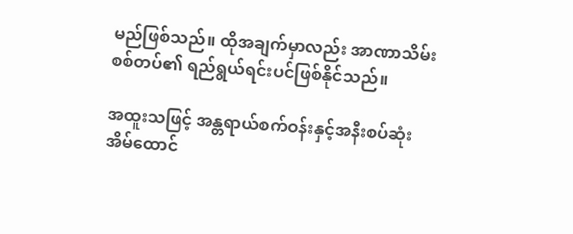မည်ဖြစ်သည်။ ထိုအချက်မှာလည်း အာဏာသိမ်း စစ်တပ်၏ ရည်ရွယ်ရင်းပင်ဖြစ်နိုင်သည်။

အထူးသဖြင့် အန္တရာယ်စက်ဝန်းနှင့်အနီးစပ်ဆုံး အိမ်ထောင်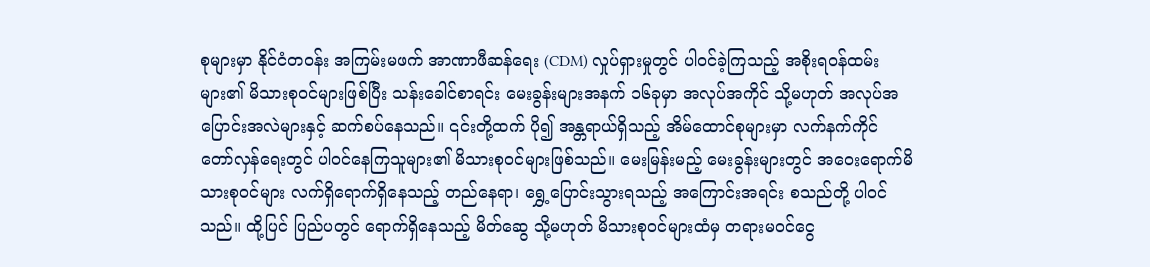စုများမှာ နိုင်ငံတဝန်း အကြမ်းမဖက် အာဏာဖီဆန်ရေး (CDM) လှုပ်ရှားမှုတွင် ပါဝင်ခဲ့ကြသည့် အစိုးရဝန်ထမ်းများ၏ မိသားစုဝင်များဖြစ်ပြီး သန်းခေါင်စာရင်း မေးခွန်းများအနက် ၁၆ခုမှာ အလုပ်အကိုင် သို့မဟုတ် အလုပ်အပြောင်းအလဲများနှင့် ဆက်စပ်နေသည်။ ၎င်းတို့ထက် ပို၍ အန္တရာယ်ရှိသည့် အိမ်ထောင်စုများမှာ လက်နက်ကိုင် တော်လှန်ရေးတွင် ပါဝင်နေကြသူများ၏ မိသားစုဝင်များဖြစ်သည်။ မေးမြန်းမည့် မေးခွန်းများတွင် အဝေးရောက်မိသားစုဝင်များ လက်ရှိရောက်ရှိနေသည့် တည်နေရာ၊ ရွှေ့ပြောင်းသွားရသည့် အကြောင်းအရင်း စသည်တို့ ပါဝင်သည်။ ထို့ပြင် ပြည်ပတွင် ရောက်ရှိနေသည့် မိတ်ဆွေ သို့မဟုတ် မိသားစုဝင်များထံမှ တရားမဝင်ငွေ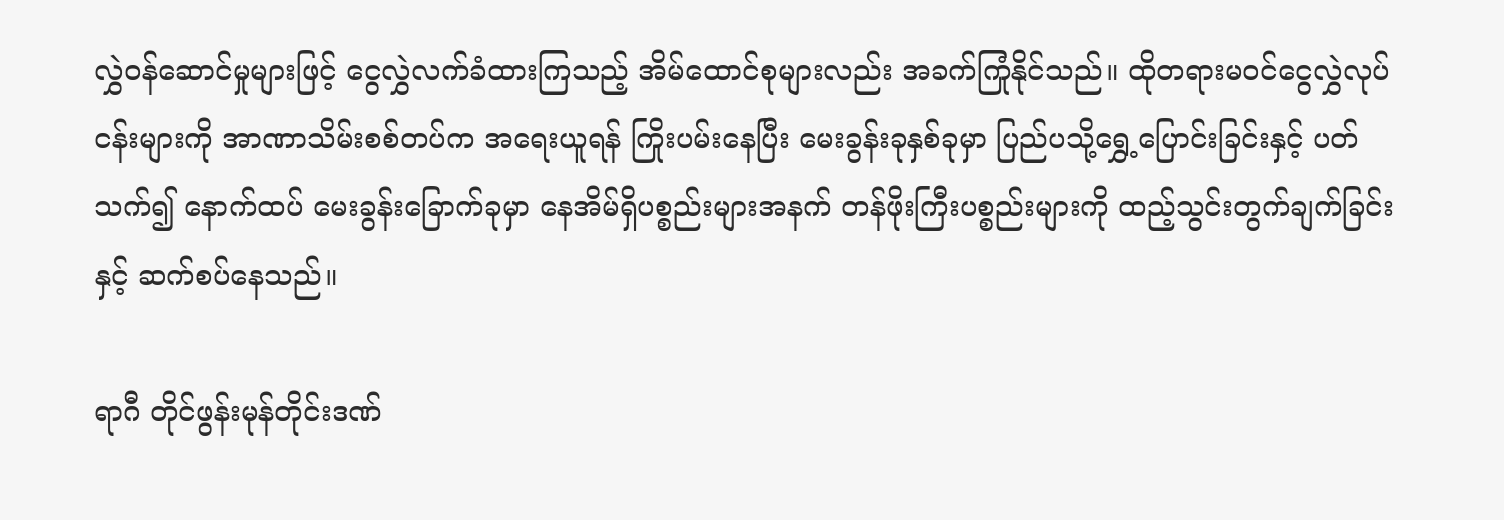လွှဲဝန်ဆောင်မှုများဖြင့် ငွေလွှဲလက်ခံထားကြသည့် အိမ်ထောင်စုများလည်း အခက်ကြုံနိုင်သည်။ ထိုတရားမဝင်ငွေလွှဲလုပ်ငန်းများကို အာဏာသိမ်းစစ်တပ်က အရေးယူရန် ကြိုးပမ်းနေပြီး မေးခွန်းခုနှစ်ခုမှာ ပြည်ပသို့ရွှေ့ပြောင်းခြင်းနှင့် ပတ်သက်၍ နောက်ထပ် မေးခွန်းခြောက်ခုမှာ နေအိမ်ရှိပစ္စည်းများအနက် တန်ဖိုးကြီးပစ္စည်းများကို ထည့်သွင်းတွက်ချက်ခြင်းနှင့် ဆက်စပ်နေသည်။

ရာဂီ တိုင်ဖွန်းမုန်တိုင်းဒဏ်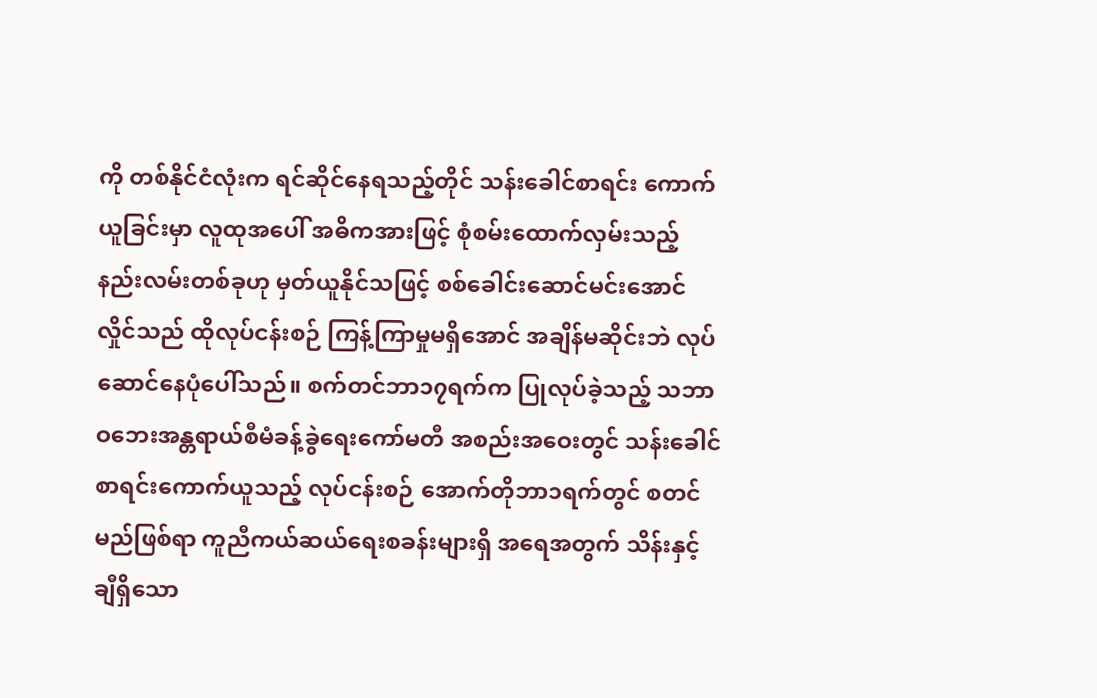ကို တစ်နိုင်ငံလုံးက ရင်ဆိုင်နေရသည့်တိုင် သန်းခေါင်စာရင်း ကောက်ယူခြင်းမှာ လူထုအပေါ် အဓိကအားဖြင့် စုံစမ်းထောက်လှမ်းသည့် နည်းလမ်းတစ်ခုဟု မှတ်ယူနိုင်သဖြင့် စစ်ခေါင်းဆောင်မင်းအောင်လှိုင်သည် ထိုလုပ်ငန်းစဉ် ကြန့်ကြာမှုမရှိအောင် အချိန်မဆိုင်းဘဲ လုပ်ဆောင်နေပုံပေါ်သည်။ စက်တင်ဘာ၁၇ရက်က ပြုလုပ်ခဲ့သည့် သဘာဝဘေးအန္တရာယ်စီမံခန့်ခွဲရေးကော်မတီ အစည်းအဝေးတွင် သန်းခေါင်စာရင်းကောက်ယူသည့် လုပ်ငန်းစဉ် အောက်တိုဘာ၁ရက်တွင် စတင်မည်ဖြစ်ရာ ကူညီကယ်ဆယ်ရေးစခန်းများရှိ အရေအတွက် သိန်းနှင့်ချီရှိသော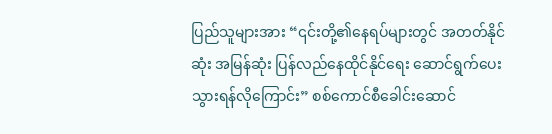ပြည်သူများအား “၎င်းတို့၏နေရပ်များတွင် အတတ်နိုင်ဆုံး အမြန်ဆုံး ပြန်လည်နေထိုင်နိုင်ရေး ဆောင်ရွက်ပေးသွားရန်လိုကြောင်း” စစ်ကောင်စီခေါင်းဆောင်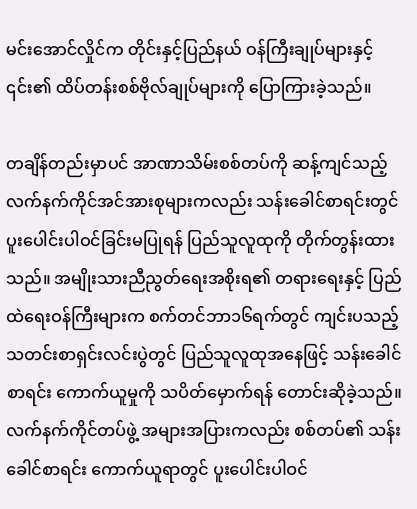မင်းအောင်လှိုင်က တိုင်းနှင့်ပြည်နယ် ဝန်ကြီးချုပ်များနှင့် ၎င်း၏ ထိပ်တန်းစစ်ဗိုလ်ချုပ်များကို ပြောကြားခဲ့သည်။

တချိန်တည်းမှာပင် အာဏာသိမ်းစစ်တပ်ကို ဆန့်ကျင်သည့် လက်နက်ကိုင်အင်အားစုများကလည်း သန်းခေါင်စာရင်းတွင် ပူးပေါင်းပါဝင်ခြင်းမပြုရန် ပြည်သူလူထုကို တိုက်တွန်းထားသည်။ အမျိုးသားညီညွတ်ရေးအစိုးရ၏ တရားရေးနှင့် ပြည်ထဲရေးဝန်ကြီးများက စက်တင်ဘာ၁၆ရက်တွင် ကျင်းပသည့် သတင်းစာရှင်းလင်းပွဲတွင် ပြည်သူလူထုအနေဖြင့် သန်းခေါင်စာရင်း ကောက်ယူမှုကို သပိတ်မှောက်ရန် တောင်းဆိုခဲ့သည်။ လက်နက်ကိုင်တပ်ဖွဲ့ အများအပြားကလည်း စစ်တပ်၏ သန်းခေါင်စာရင်း ကောက်ယူရာတွင် ပူးပေါင်းပါဝင်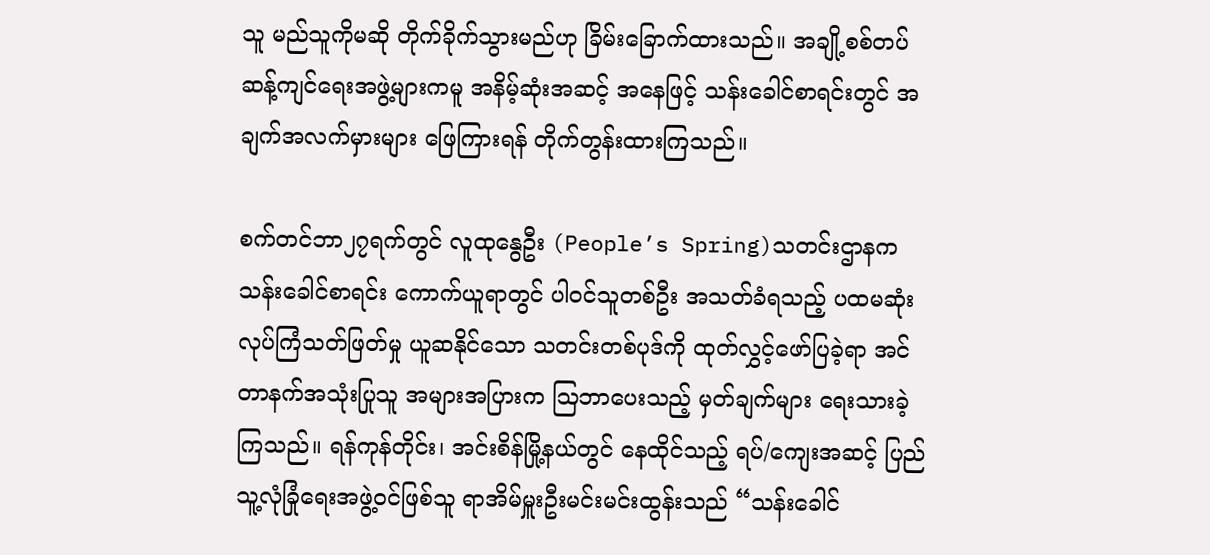သူ မည်သူကိုမဆို တိုက်ခိုက်သွားမည်ဟု ခြိမ်းခြောက်ထားသည်။ အချို့စစ်တပ်ဆန့်ကျင်ရေးအဖွဲ့များကမူ အနိမ့်ဆုံးအဆင့် အနေဖြင့် သန်းခေါင်စာရင်းတွင် အချက်အလက်မှားများ ဖြေကြားရန် တိုက်တွန်းထားကြသည်။

စက်တင်ဘာ၂၇ရက်တွင် လူထုနွေဦး (People’s Spring)သတင်းဌာနက သန်းခေါင်စာရင်း ကောက်ယူရာတွင် ပါဝင်သူတစ်ဦး အသတ်ခံရသည့် ပထမဆုံးလုပ်ကြံသတ်ဖြတ်မှု ယူဆနိုင်သော သတင်းတစ်ပုဒ်ကို ထုတ်လွှင့်ဖော်ပြခဲ့ရာ အင်တာနက်အသုံးပြုသူ အများအပြားက ဩဘာပေးသည့် မှတ်ချက်များ ရေးသားခဲ့ကြသည်။ ရန်ကုန်တိုင်း၊ အင်းစိန်မြို့နယ်တွင် နေထိုင်သည့် ရပ်/ကျေးအဆင့် ပြည်သူ့လုံခြုံရေးအဖွဲ့ဝင်ဖြစ်သူ ရာအိမ်မှူးဦးမင်းမင်းထွန်းသည် “သန်းခေါင်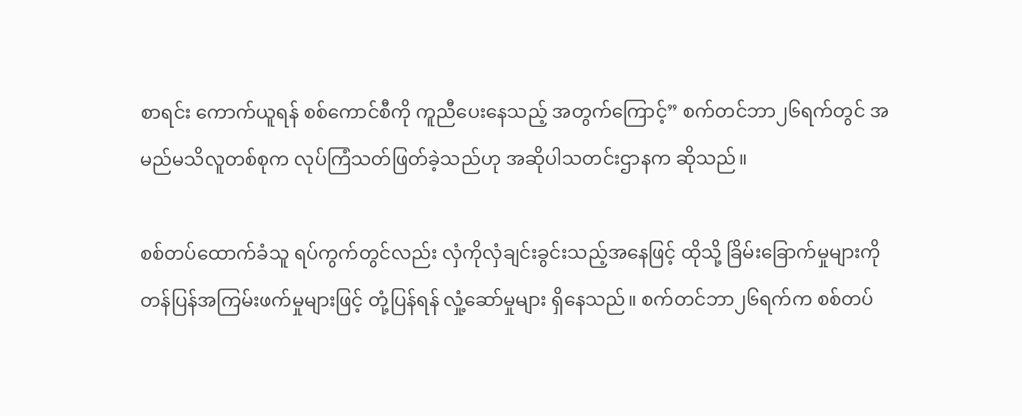စာရင်း ကောက်ယူရန် စစ်ကောင်စီကို ကူညီပေးနေသည့် အတွက်ကြောင့်” စက်တင်ဘာ၂၆ရက်တွင် အမည်မသိလူတစ်စုက လုပ်ကြံသတ်ဖြတ်ခဲ့သည်ဟု အဆိုပါသတင်းဌာနက ဆိုသည်။

စစ်တပ်ထောက်ခံသူ ရပ်ကွက်တွင်လည်း လှံကိုလှံချင်းခွင်းသည့်အနေဖြင့် ထိုသို့ ခြိမ်းခြောက်မှုများကို တန်ပြန်အကြမ်းဖက်မှုများဖြင့် တုံ့ပြန်ရန် လှုံ့ဆော်မှုများ ရှိနေသည်။ စက်တင်ဘာ၂၆ရက်က စစ်တပ်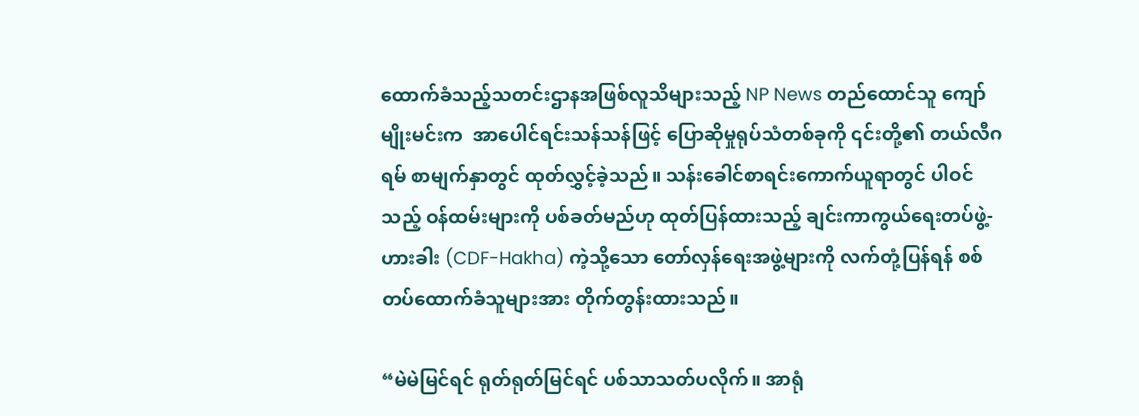ထောက်ခံသည့်သတင်းဌာနအဖြစ်လူသိများသည့် NP News တည်ထောင်သူ ကျော်မျိုးမင်းက  အာပေါင်ရင်းသန်သန်ဖြင့် ပြောဆိုမှုရုပ်သံတစ်ခုကို ၎င်းတို့၏ တယ်လီဂရမ် စာမျက်နှာတွင် ထုတ်လွှင့်ခဲ့သည်။ သန်းခေါင်စာရင်းကောက်ယူရာတွင် ပါဝင်သည့် ဝန်ထမ်းများကို ပစ်ခတ်မည်ဟု ထုတ်ပြန်ထားသည့် ချင်းကာကွယ်ရေးတပ်ဖွဲ့-ဟားခါး (CDF-Hakha) ကဲ့သို့သော တော်လှန်ရေးအဖွဲ့များကို လက်တုံ့ပြန်ရန် စစ်တပ်ထောက်ခံသူများအား တိုက်တွန်းထားသည်။

“မဲမဲမြင်ရင် ရုတ်ရုတ်မြင်ရင် ပစ်သာသတ်ပလိုက်။ အာရုံ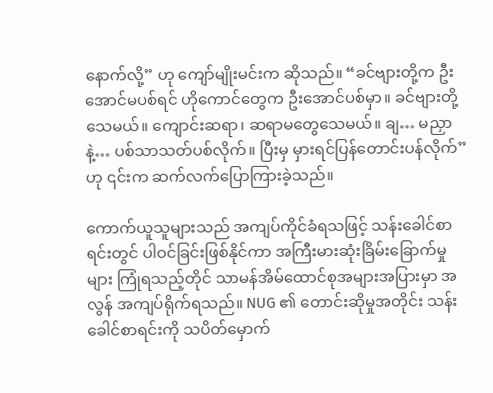နောက်လို့” ဟု ကျော်မျိုးမင်းက ဆိုသည်။ “ခင်ဗျားတို့က ဦးအောင်မပစ်ရင် ဟိုကောင်တွေက ဦးအောင်ပစ်မှာ။ ခင်ဗျားတို့သေမယ်။ ကျောင်းဆရာ၊ ဆရာမတွေသေမယ်။ ချ… မညှာနဲ့… ပစ်သာသတ်ပစ်လိုက်။ ပြီးမှ မှားရင်ပြန်တောင်းပန်လိုက်” ဟု ၎င်းက ဆက်လက်ပြောကြားခဲ့သည်။

ကောက်ယူသူများသည် အကျပ်ကိုင်ခံရသဖြင့် သန်းခေါင်စာရင်းတွင် ပါဝင်ခြင်းဖြစ်နိုင်ကာ အကြီးမားဆုံးခြိမ်းခြောက်မှုများ ကြုံရသည့်တိုင် သာမန်အိမ်ထောင်စုအများအပြားမှာ အလွန် အကျပ်ရိုက်ရသည်။ NUG ၏ တောင်းဆိုမှုအတိုင်း သန်းခေါင်စာရင်းကို သပိတ်မှောက်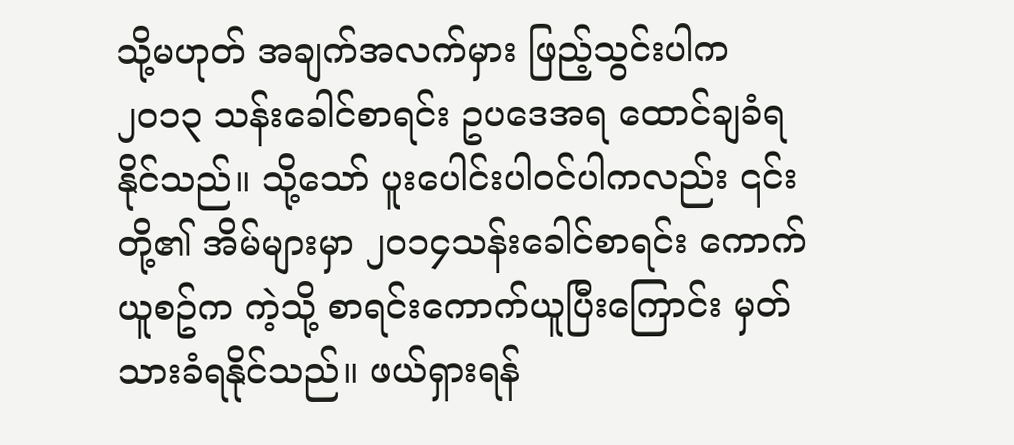သို့မဟုတ် အချက်အလက်မှား ဖြည့်သွင်းပါက ၂၀၁၃ သန်းခေါင်စာရင်း ဥပဒေအရ ထောင်ချခံရနိုင်သည်။ သို့သော် ပူးပေါင်းပါဝင်ပါကလည်း ၎င်းတို့၏ အိမ်များမှာ ၂၀၁၄သန်းခေါင်စာရင်း ကောက်ယူစဥ်က ကဲ့သို့ စာရင်းကောက်ယူပြီးကြောင်း မှတ်သားခံရနိုင်သည်။ ဖယ်ရှားရန်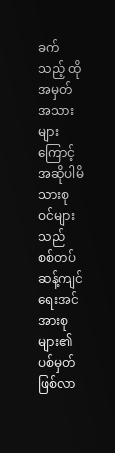ခက်သည့် ထိုအမှတ်အသားများကြောင့် အဆိုပါမိသားစုဝင်များသည် စစ်တပ်ဆန့်ကျင်ရေးအင်အားစုများ၏ ပစ်မှတ်ဖြစ်လာ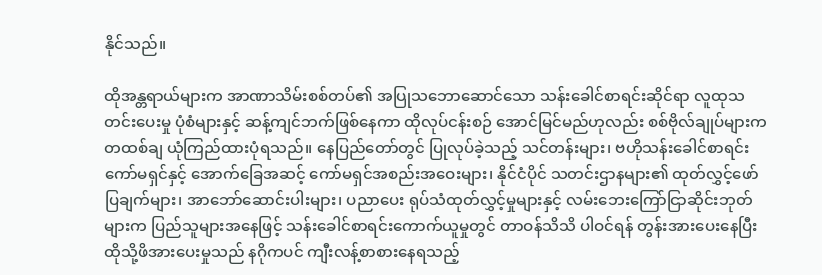နိုင်သည်။

ထိုအန္တရာယ်များက အာဏာသိမ်းစစ်တပ်၏ အပြုသဘောဆောင်သော သန်းခေါင်စာရင်းဆိုင်ရာ လူထုသတင်းပေးမှု ပုံစံများနှင့် ဆန့်ကျင်ဘက်ဖြစ်နေကာ ထိုလုပ်ငန်းစဉ် အောင်မြင်မည်ဟုလည်း စစ်ဗိုလ်ချုပ်များက တထစ်ချ ယုံကြည်ထားပုံရသည်။ နေပြည်တော်တွင် ပြုလုပ်ခဲ့သည့် သင်တန်းများ၊ ဗဟိုသန်းခေါင်စာရင်းကော်မရှင်နှင့် အောက်ခြေအဆင့် ကော်မရှင်အစည်းအဝေးများ၊ နိုင်ငံပိုင် သတင်းဌာနများ၏ ထုတ်လွှင့်ဖော်ပြချက်များ၊ အာဘော်ဆောင်းပါးများ၊ ပညာပေး ရုပ်သံထုတ်လွှင့်မှုများနှင့် လမ်းဘေးကြော်ငြာဆိုင်းဘုတ်များက ပြည်သူများအနေဖြင့် သန်းခေါင်စာရင်းကောက်ယူမှုတွင် တာဝန်သိသိ ပါဝင်ရန် တွန်းအားပေးနေပြီး ထိုသို့ဖိအားပေးမှုသည် နဂိုကပင် ကျီးလန့်စာစားနေရသည့်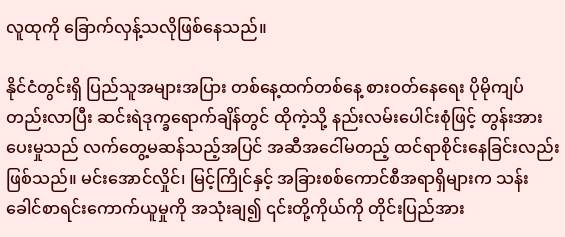လူထုကို ခြောက်လှန့်သလိုဖြစ်နေသည်။

နိုင်ငံတွင်းရှိ ပြည်သူအများအပြား တစ်နေ့ထက်တစ်နေ့ စားဝတ်နေရေး ပိုမိုကျပ်တည်းလာပြီး ဆင်းရဲဒုက္ခရောက်ချိန်တွင် ထိုကဲ့သို့ နည်းလမ်းပေါင်းစုံဖြင့် တွန်းအားပေးမှုသည် လက်တွေ့မဆန်သည့်အပြင် အဆီအငေါ်မတည့် ထင်ရာစိုင်းနေခြင်းလည်းဖြစ်သည်။ မင်းအောင်လှိုင်၊ မြင့်ကြိုင်နှင့် အခြားစစ်ကောင်စီအရာရှိများက သန်းခေါင်စာရင်းကောက်ယူမှုကို အသုံးချ၍ ၎င်းတို့ကိုယ်ကို တိုင်းပြည်အား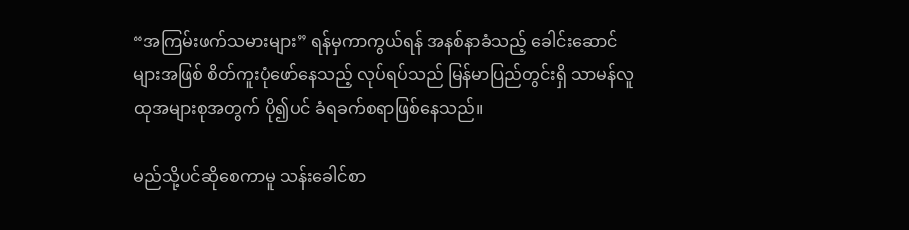“အကြမ်းဖက်သမားများ” ရန်မှကာကွယ်ရန် အနစ်နာခံသည့် ခေါင်းဆောင်များအဖြစ် စိတ်ကူးပုံဖော်နေသည့် လုပ်ရပ်သည် မြန်မာပြည်တွင်းရှိ သာမန်လူထုအများစုအတွက် ပို၍ပင် ခံရခက်စရာဖြစ်နေသည်။

မည်သို့ပင်ဆိုစေကာမူ သန်းခေါင်စာ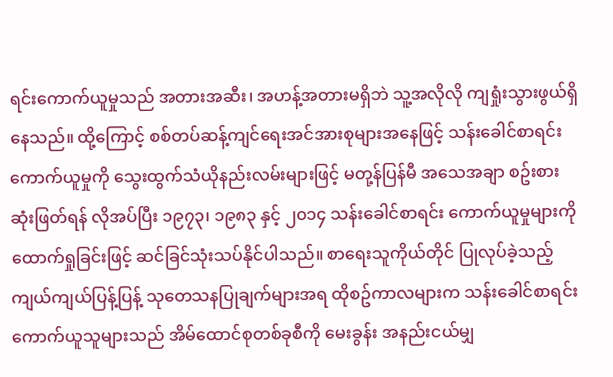ရင်းကောက်ယူမှုသည် အတားအဆီး၊ အဟန့်အတားမရှိဘဲ သူ့အလိုလို ကျရှုံးသွားဖွယ်ရှိနေသည်။ ထို့ကြောင့် စစ်တပ်ဆန့်ကျင်ရေးအင်အားစုများအနေဖြင့် သန်းခေါင်စာရင်းကောက်ယူမှုကို သွေးထွက်သံယိုနည်းလမ်းများဖြင့် မတု့န်ပြန်မီ အသေအချာ စဥ်းစားဆုံးဖြတ်ရန် လိုအပ်ပြီး ၁၉၇၃၊ ၁၉၈၃ နှင့် ၂၀၁၄ သန်းခေါင်စာရင်း ကောက်ယူမှုများကို ထောက်ရှုခြင်းဖြင့် ဆင်ခြင်သုံးသပ်နိုင်ပါသည်။ စာရေးသူကိုယ်တိုင် ပြုလုပ်ခဲ့သည့် ကျယ်ကျယ်ပြန့်ပြန့် သုတေသနပြုချက်များအရ ထိုစဥ်ကာလများက သန်းခေါင်စာရင်းကောက်ယူသူများသည် အိမ်ထောင်စုတစ်ခုစီကို မေးခွန်း အနည်းငယ်မျှ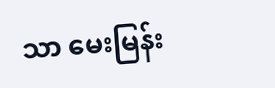သာ မေးမြန်း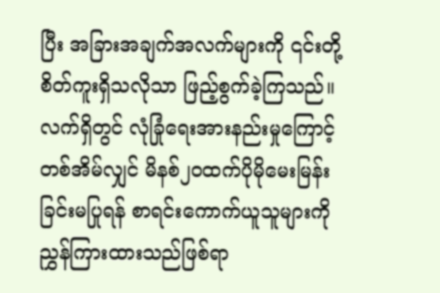ပြီး အခြားအချက်အလက်များကို ၎င်းတို့ စိတ်ကူးရှိသလိုသာ ဖြည့်စွက်ခဲ့ကြသည်။ လက်ရှိတွင် လုံခြုံရေးအားနည်းမှုကြောင့် တစ်အိမ်လျှင် မိနစ်၂၀ထက်ပိုမိုမေးမြန်းခြင်းမပြုရန် စာရင်းကောက်ယူသူများကို ညွှန်ကြားထားသည်ဖြစ်ရာ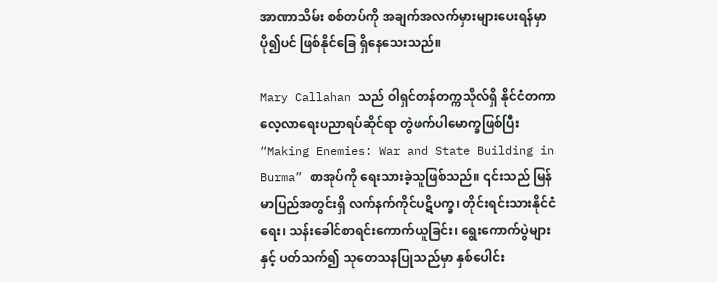အာဏာသိမ်း စစ်တပ်ကို အချက်အလက်မှားများပေးရန်မှာ ပို၍ပင် ဖြစ်နိုင်ခြေ ရှိနေသေးသည်။

Mary Callahan သည် ဝါရှင်တန်တက္ကသိုလ်ရှိ နိုင်ငံတကာလေ့လာရေးပညာရပ်ဆိုင်ရာ တွဲဖက်ပါမောက္ခဖြစ်ပြီး “Making Enemies: War and State Building in Burma” စာအုပ်ကို ရေးသားခဲ့သူဖြစ်သည်။ ၎င်းသည် မြန်မာပြည်အတွင်းရှိ လက်နက်ကိုင်ပဋိပက္ခ၊ တိုင်းရင်းသားနိုင်ငံရေး၊ သန်းခေါင်စာရင်းကောက်ယူခြင်း၊ ရွေးကောက်ပွဲများနှင့် ပတ်သက်၍ သုတေသနပြုသည်မှာ နှစ်ပေါင်း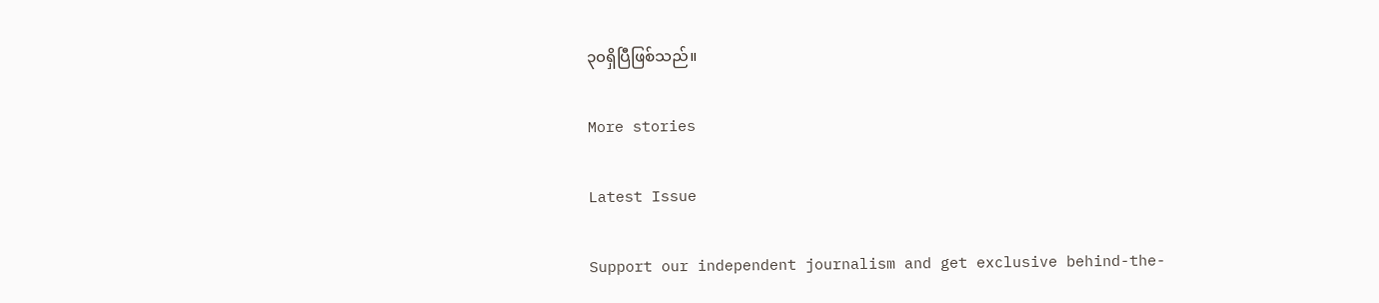၃၀ရှိပြီဖြစ်သည်။

More stories

Latest Issue

Support our independent journalism and get exclusive behind-the-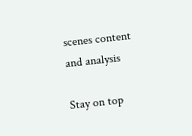scenes content and analysis

Stay on top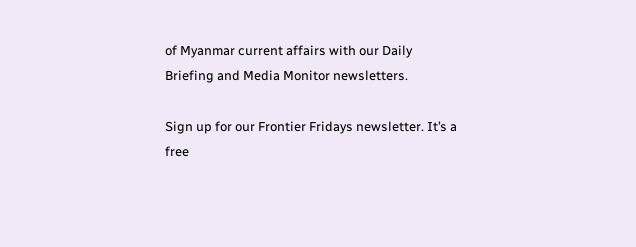of Myanmar current affairs with our Daily Briefing and Media Monitor newsletters.

Sign up for our Frontier Fridays newsletter. It’s a free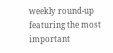weekly round-up featuring the most important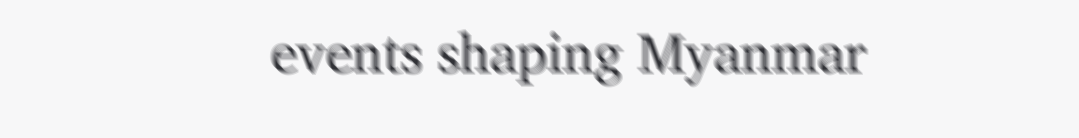events shaping Myanmar